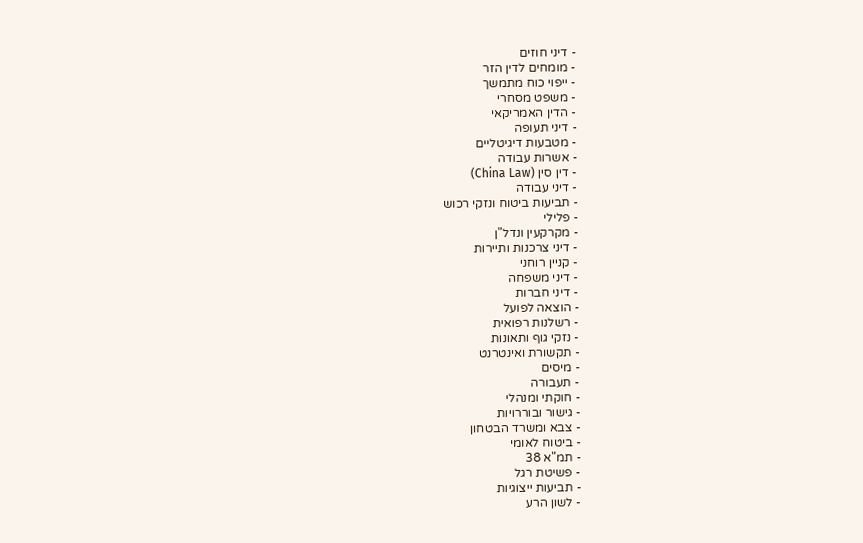- דיני חוזים
- מומחים לדין הזר
- ייפוי כוח מתמשך
- משפט מסחרי
- הדין האמריקאי
- דיני תעופה
- מטבעות דיגיטליים
- אשרות עבודה
- דין סין (China Law)
- דיני עבודה
- תביעות ביטוח ונזקי רכוש
- פלילי
- מקרקעין ונדל"ן
- דיני צרכנות ותיירות
- קניין רוחני
- דיני משפחה
- דיני חברות
- הוצאה לפועל
- רשלנות רפואית
- נזקי גוף ותאונות
- תקשורת ואינטרנט
- מיסים
- תעבורה
- חוקתי ומנהלי
- גישור ובוררויות
- צבא ומשרד הבטחון
- ביטוח לאומי
- תמ"א 38
- פשיטת רגל
- תביעות ייצוגיות
- לשון הרע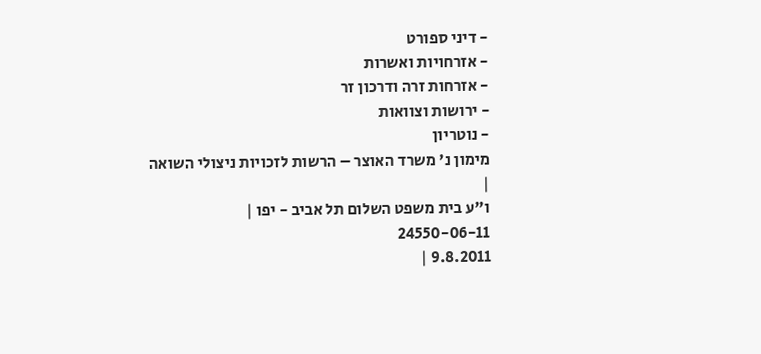- דיני ספורט
- אזרחויות ואשרות
- אזרחות זרה ודרכון זר
- ירושות וצוואות
- נוטריון
מימון נ' משרד האוצר – הרשות לזכויות ניצולי השואה
|
ו"ע בית משפט השלום תל אביב - יפו |
24550-06-11
9.8.2011 |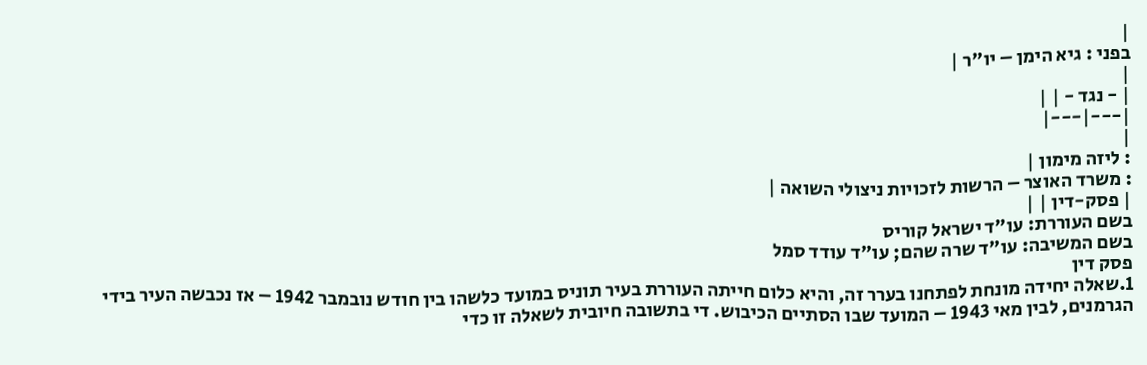|
בפני : גיא הימן – יו"ר |
|
| - נגד - | |
|---|---|
|
: ליזה מימון |
: משרד האוצר – הרשות לזכויות ניצולי השואה |
| פסק-דין | |
בשם העוררת: עו"ד ישראל קוריס
בשם המשיבה: עו"ד שרה שהם; עו"ד עודד סמל
פסק דין
1.שאלה יחידה מונחת לפתחנו בערר זה, והיא כלום חייתה העוררת בעיר תוניס במועד כלשהו בין חודש נובמבר 1942 – אז נכבשה העיר בידי הגרמנים, לבין מאי 1943 – המועד שבו הסתיים הכיבוש. די בתשובה חיובית לשאלה זו כדי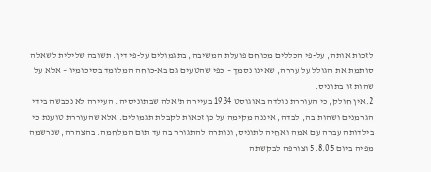לזכות אותה, על-פי הכללים מכוחם פועלת המשיבה, בתגמולים על-פי דין. תשובה שלילית לשאלה סותמת את הגולל על עררה, שאינו נסמך – כפי שהטעים גם בא-כוחה המלומד בסיכומיו – אלא על שהות זו בתוניס.
2.אין חולק, כי העוררת נולדה באוגוסט 1934 בעיירה ת'אלה שבתוניסיה. העיירה לא נכבשה בידי הגרמנים ושהות בה, לבדה, איננה מקימה על כן זכאות לקבלת תגמולים. אלא שהעוררת טוענת כי בילדותה עברה עם אמה ואחֵיה לתוניס, ונותרה להתגורר בה עד תום המלחמה. בהצהרה, שנרשמה מפיה ביום 5.8.05 וצורפה לבקשתה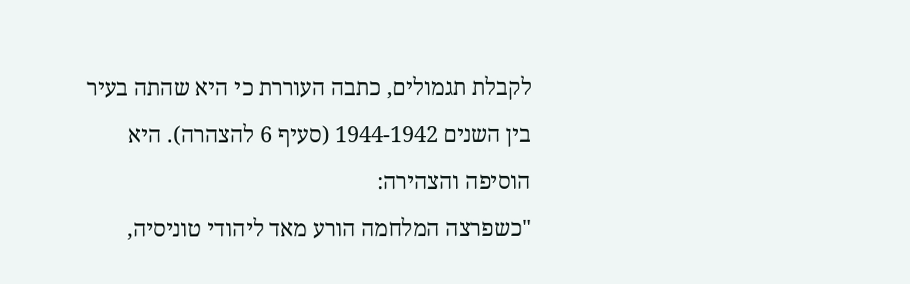לקבלת תגמולים, כתבה העוררת כי היא שהתה בעיר בין השנים 1944-1942 (סעיף 6 להצהרה). היא הוסיפה והצהירה:
"כשפרצה המלחמה הורע מאד ליהודי טוניסיה,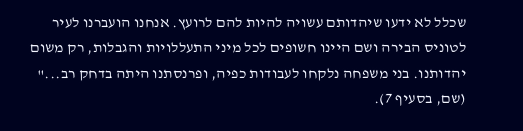שכלל לא ידעו שיהדותם עשויה להיות להם לרועץ. אנחנו הועברנו לעיר לטוניס הבירה ושם היינו חשופים לכל מיני התעללויות והגבלות, רק משום יהדותנו. בני משפחה נלקחו לעבודות כפיה, ופרנסתנו היתה בדחק רב..." (שם, בסעיף 7).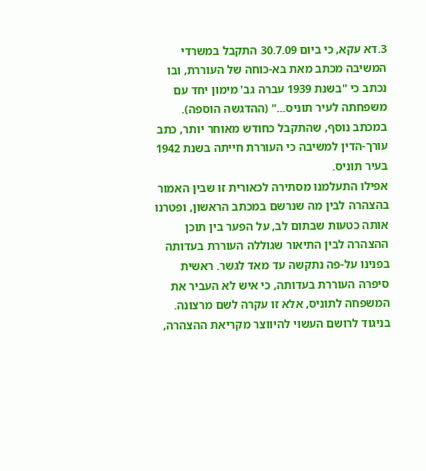3.דא עקא, כי ביום 30.7.09 התקבל במשרדי המשיבה מכתב מאת בא-כוחה של העוררת, ובו נכתב כי "בשנת 1939 עברה גב' מימון יחד עם משפחתה לעיר תוניס..." (ההדגשה הוספה). במכתב נוסף, שהתקבל כחודש מאוחר יותר, כתב עורך-הדין למשיבה כי העוררת חייתה בשנת 1942 בעיר תוניס.
אפילו התעלמנו מסתירה לכאורית זו שבין האמור בהצהרה לבין מה שנרשם במכתב הראשון, ופטרנו אותה כטעות שבתום לב, על הפער בין תוכן ההצהרה לבין התיאור שגוללה העוררת בעדותה בפנינו על-פה נתקשה עד מאד לגשר. ראשית סיפרה העוררת בעדותה, כי איש לא העביר את המשפחה לתוניס, אלא זו עקרה לשם מרצונה. בניגוד לרושם העשוי להיווצר מקריאת ההצהרה,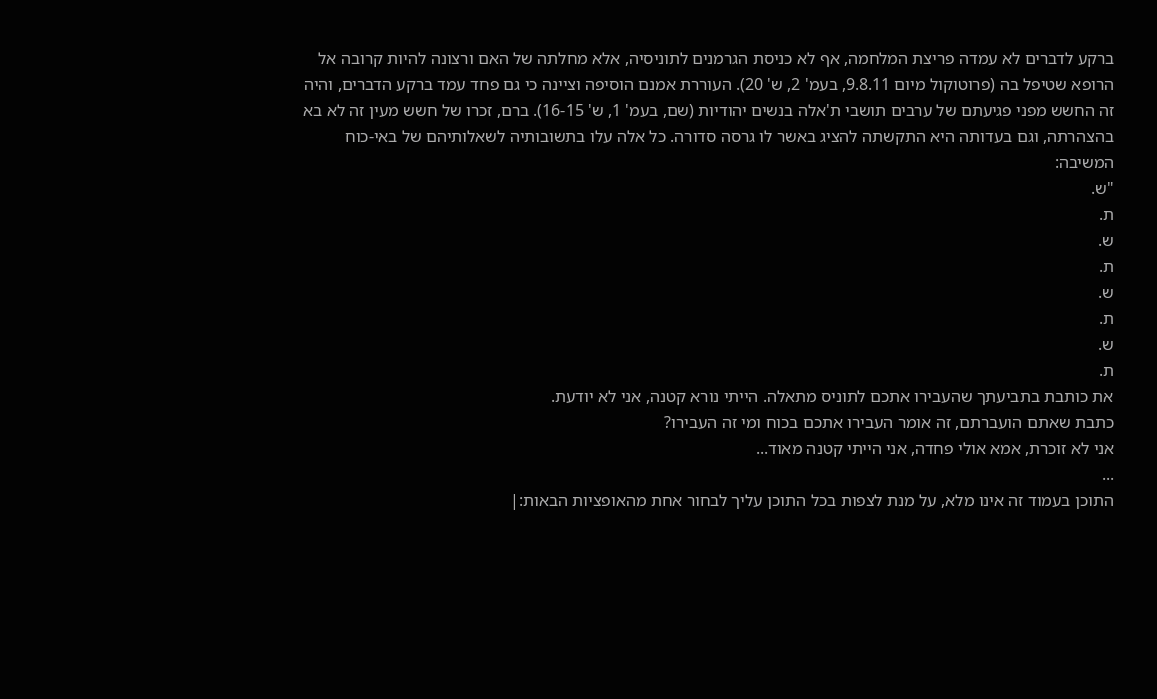ברקע לדברים לא עמדה פריצת המלחמה, אף לא כניסת הגרמנים לתוניסיה, אלא מחלתה של האם ורצונה להיות קרובה אל הרופא שטיפל בה (פרוטוקול מיום 9.8.11, בעמ' 2, ש' 20). העוררת אמנם הוסיפה וציינה כי גם פחד עמד ברקע הדברים, והיה זה החשש מפני פגיעתם של ערבים תושבי ת'אלה בנשים יהודיות (שם, בעמ' 1, ש' 16-15). ברם, זכרו של חשש מעין זה לא בא בהצהרתה, וגם בעדותה היא התקשתה להציג באשר לו גרסה סדורה. כל אלה עלו בתשובותיה לשאלותיהם של באי-כוח המשיבה:
"ש.
ת.
ש.
ת.
ש.
ת.
ש.
ת.
את כותבת בתביעתך שהעבירו אתכם לתוניס מתאלה. הייתי נורא קטנה, אני לא יודעת.
כתבת שאתם הועברתם, זה אומר העבירו אתכם בכוח ומי זה העבירו?
אני לא זוכרת, אמא אולי פחדה, אני הייתי קטנה מאוד...
...
התוכן בעמוד זה אינו מלא, על מנת לצפות בכל התוכן עליך לבחור אחת מהאופציות הבאות:|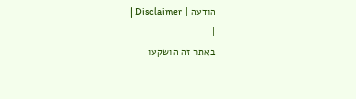הודעה | Disclaimer |
|
באתר זה הושקעו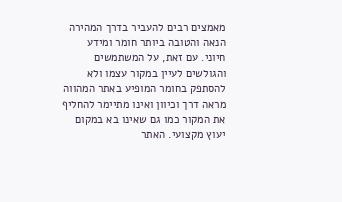מאמצים רבים להעביר בדרך המהירה הנאה והטובה ביותר חומר ומידע חיוני. עם זאת, על המשתמשים והגולשים לעיין במקור עצמו ולא להסתפק בחומר המופיע באתר המהווה מראה דרך וכיוון ואינו מתיימר להחליף את המקור כמו גם שאינו בא במקום יעוץ מקצועי. האתר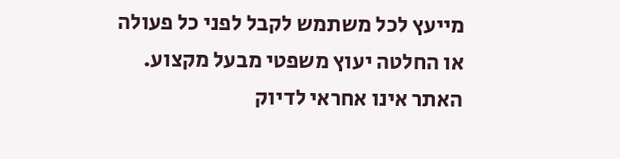מייעץ לכל משתמש לקבל לפני כל פעולה או החלטה יעוץ משפטי מבעל מקצוע. האתר אינו אחראי לדיוק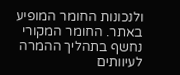ולנכונות החומר המופיע באתר. החומר המקורי נחשף בתהליך ההמרה לעיוותים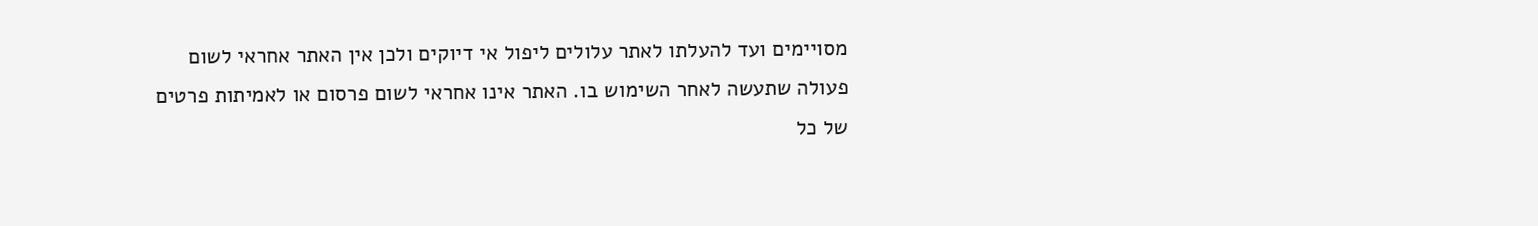מסויימים ועד להעלתו לאתר עלולים ליפול אי דיוקים ולכן אין האתר אחראי לשום פעולה שתעשה לאחר השימוש בו. האתר אינו אחראי לשום פרסום או לאמיתות פרטים של כל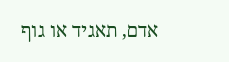אדם, תאגיד או גוף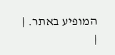המופיע באתר. |
|